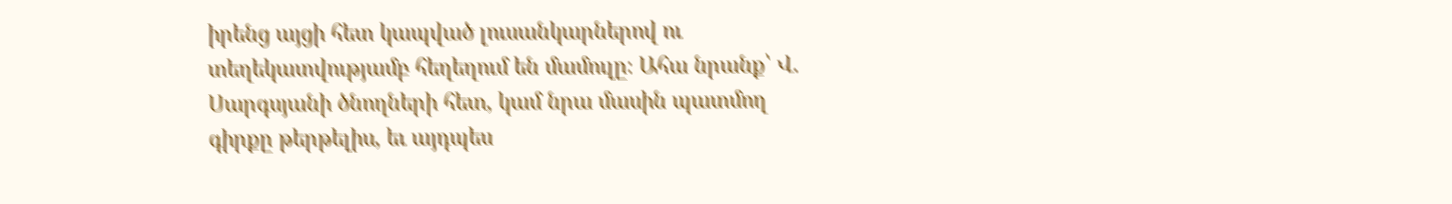իրենց այցի հետ կապված լուսանկարներով ու տեղեկատվությամբ հեղեղում են մամուլը։ Ահա նրանք՝ Վ. Սարգսյանի ծնողների հետ, կամ նրա մասին պատմող գիրքը թերթելիս, եւ այդպես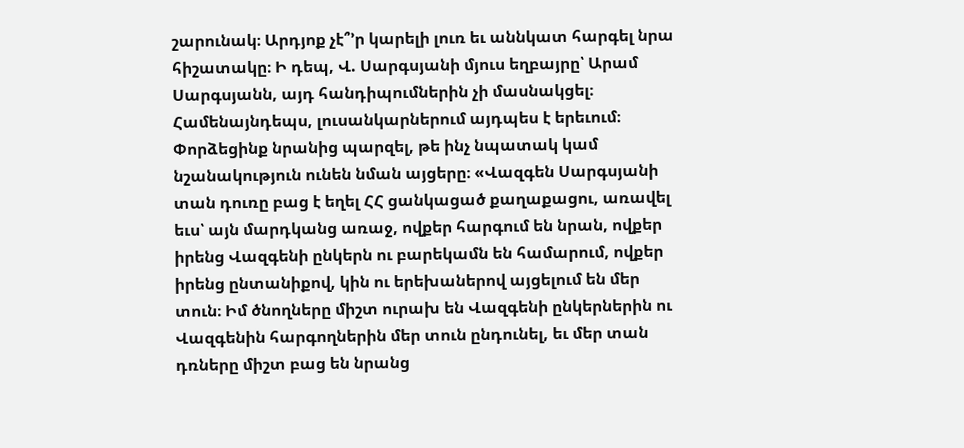շարունակ։ Արդյոք չէ՞՚ր կարելի լուռ եւ աննկատ հարգել նրա հիշատակը։ Ի դեպ, Վ. Սարգսյանի մյուս եղբայրը՝ Արամ Սարգսյանն, այդ հանդիպումներին չի մասնակցել։ Համենայնդեպս, լուսանկարներում այդպես է երեւում։ Փորձեցինք նրանից պարզել, թե ինչ նպատակ կամ նշանակություն ունեն նման այցերը։ «Վազգեն Սարգսյանի տան դուռը բաց է եղել ՀՀ ցանկացած քաղաքացու, առավել եւս՝ այն մարդկանց առաջ, ովքեր հարգում են նրան, ովքեր իրենց Վազգենի ընկերն ու բարեկամն են համարում, ովքեր իրենց ընտանիքով, կին ու երեխաներով այցելում են մեր տուն։ Իմ ծնողները միշտ ուրախ են Վազգենի ընկերներին ու Վազգենին հարգողներին մեր տուն ընդունել, եւ մեր տան դռները միշտ բաց են նրանց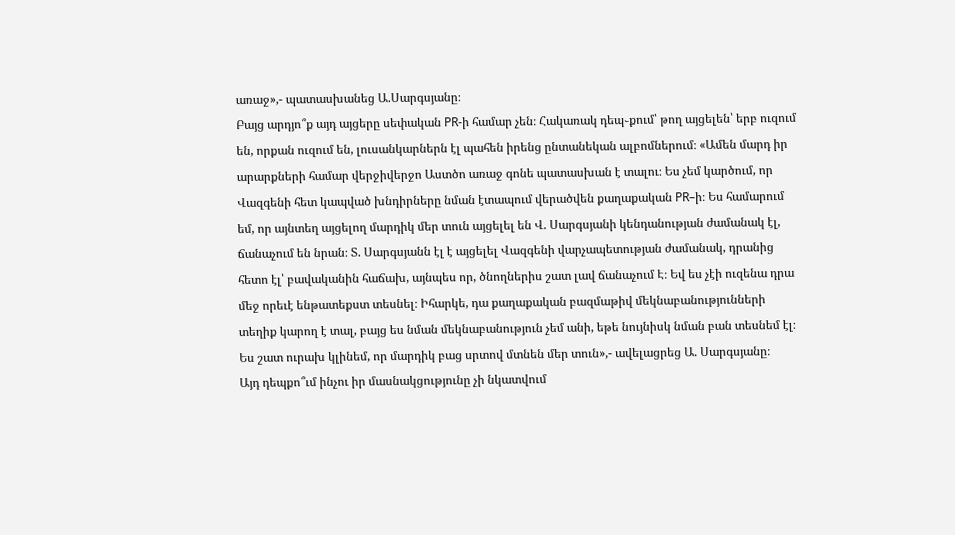առաջ»,- պատասխանեց Ա.Սարգսյանը։
Բայց արդյո՞ք այդ այցերը սեփական PR-ի համար չեն։ Հակառակ դեպ֊քում՝ թող այցելեն՝ երբ ուզում են, որքան ուզում են, լուսանկարներն էլ պահեն իրենց ընտանեկան ալբոմներում։ «Ամեն մարդ իր արարքների համար վերջիվերջո Աստծո առաջ գոնե պատասխան է տալու։ Ես չեմ կարծում, որ Վազգենի հետ կապված խնդիրները նման էտապում վերածվեն քաղաքական PR–ի։ Ես համարում եմ, որ այնտեղ այցելող մարդիկ մեր տուն այցելել են Վ. Սարգսյանի կենդանության ժամանակ էլ, ճանաչում են նրան։ Տ. Սարգսյանն էլ է այցելել Վազգենի վարչապետության ժամանակ, դրանից հետո էլ՝ բավականին հաճախ, այնպես որ, ծնողներիս շատ լավ ճանաչում Է։ Եվ ես չէի ուզենա դրա մեջ որեւէ ենթատեքստ տեսնել։ Իհարկե, դա քաղաքական բազմաթիվ մեկնաբանությունների տեղիք կարող է տալ, բայց ես նման մեկնաբանություն չեմ անի, եթե նույնիսկ նման բան տեսնեմ էլ։ Ես շատ ուրախ կլինեմ, որ մարդիկ բաց սրտով մտնեն մեր տուն»,- ավելացրեց Ա. Սարգսյանը։
Այդ դեպքո՞ւմ ինչու իր մասնակցությունը չի նկատվում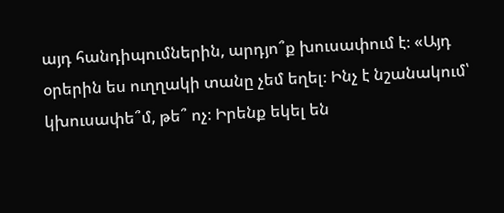այդ հանդիպումներին, արդյո՞ք խուսափում է։ «Այդ օրերին ես ուղղակի տանը չեմ եղել։ Ինչ է նշանակում՝ կխուսափե՞մ, թե՞ ոչ։ Իրենք եկել են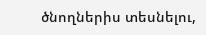ծնողներիս տեսնելու,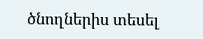ծնողներիս տեսել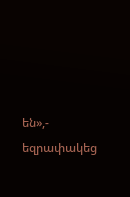են»,- եզրափակեց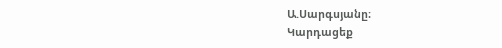Ա.Սարգսյանը։
Կարդացեք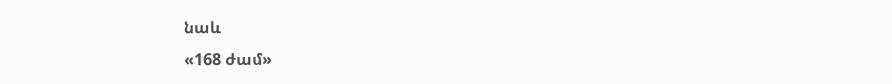նաև
«168 ժամ»